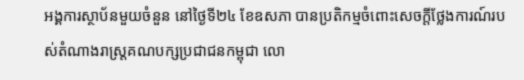អង្គការស្ថាប័នមួយចំនួន នៅថ្ងៃទី២៤ ខែឧសភា បានប្រតិកម្មចំពោះសេចក្ដីថ្លែងការណ៍របស់តំណាងរាស្ត្រគណបក្សប្រជាជនកម្ពុជា លោ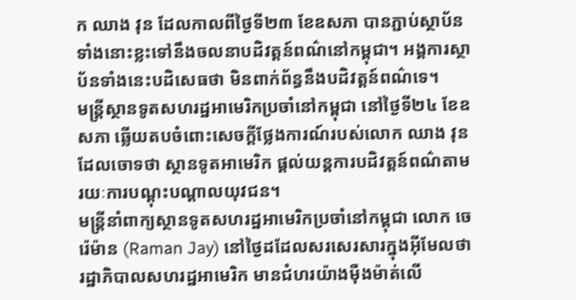ក ឈាង វុន ដែលកាលពីថ្ងៃទី២៣ ខែឧសភា បានភ្ជាប់ស្ថាប័នទាំងនោះខ្លះទៅនឹងចលនាបដិវត្តន៍ពណ៌នៅកម្ពុជា។ អង្គការស្ថាប័នទាំងនេះបដិសេធថា មិនពាក់ព័ន្ធនឹងបដិវត្តន៍ពណ៌ទេ។
មន្ត្រីស្ថានទូតសហរដ្ឋអាមេរិកប្រចាំនៅកម្ពុជា នៅថ្ងៃទី២៤ ខែឧសភា ឆ្លើយតបចំពោះសេចក្ដីថ្លែងការណ៍របស់លោក ឈាង វុន ដែលចោទថា ស្ថានទូតអាមេរិក ផ្ដល់យន្តការបដិវត្តន៍ពណ៌តាមរយៈការបណ្ដុះបណ្ដាលយុវជន។
មន្ត្រីនាំពាក្យស្ថានទូតសហរដ្ឋអាមេរិកប្រចាំនៅកម្ពុជា លោក ចេ រ៉េម៉ាន (Raman Jay) នៅថ្ងៃដដែលសរសេរសារក្នុងអ៊ីមែលថា រដ្ឋាភិបាលសហរដ្ឋអាមេរិក មានជំហរយ៉ាងម៉ឺងម៉ាត់លើ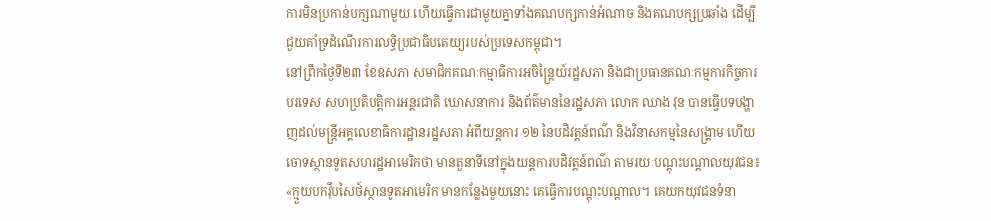ការមិនប្រកាន់បក្សណាមួយ ហើយធ្វើការជាមួយគ្នាទាំងគណបក្សកាន់អំណាច និងគណបក្សប្រឆាំង ដើម្បីជួយគាំទ្រដំណើរការលទ្ធិប្រជាធិបតេយ្យរបស់ប្រទេសកម្ពុជា។
នៅព្រឹកថ្ងៃទី២៣ ខែឧសភា សមាជិកគណៈកម្មាធិការអចិន្ត្រៃយ៍រដ្ឋសភា និងជាប្រធានគណៈកម្មការកិច្ចការបរទេស សហប្រតិបត្តិការអន្តរជាតិ ឃោសនាការ និងព័ត៌មាននៃរដ្ឋសភា លោក ឈាង វុន បានធ្វើបទបង្ហាញដល់មន្ត្រីអគ្គលេខាធិការដ្ឋានរដ្ឋសភា អំពីយន្តការ ១២ នៃបដិវត្តន៍ពណ៌ និងវិនាសកម្មនៃសង្គ្រាម ហើយចោទស្ថានទូតសហរដ្ឋអាមេរិកថា មានតួនាទីនៅក្នុងយន្តការបដិវត្តន៍ពណ៌ តាមរយៈបណ្ដុះបណ្ដាលយុវជន៖ «ក្មួយបកវ៉ឹបសៃថ៍ស្ថានទូតអាមេរិក មានកន្លែងមួយនោះ គេធ្វើការបណ្ដុះបណ្ដាល។ គេយកយុវជនទំនា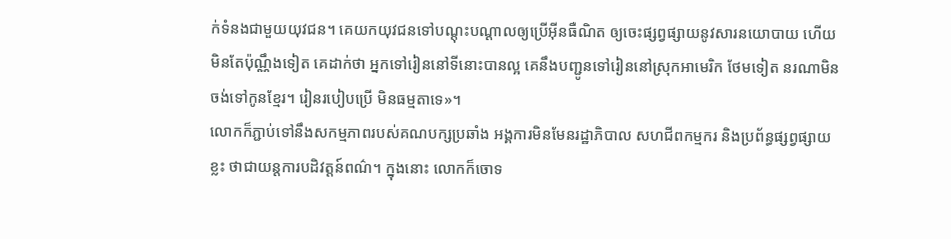ក់ទំនងជាមួយយុវជន។ គេយកយុវជនទៅបណ្ដុះបណ្ដាលឲ្យប្រើអ៊ីនធឺណិត ឲ្យចេះផ្សព្វផ្សាយនូវសារនយោបាយ ហើយមិនតែប៉ុណ្ណឹងទៀត គេដាក់ថា អ្នកទៅរៀននៅទីនោះបានល្អ គេនឹងបញ្ជូនទៅរៀននៅស្រុកអាមេរិក ថែមទៀត នរណាមិនចង់ទៅកូនខ្មែរ។ រៀនរបៀបប្រើ មិនធម្មតាទេ»។
លោកក៏ភ្ជាប់ទៅនឹងសកម្មភាពរបស់គណបក្សប្រឆាំង អង្គការមិនមែនរដ្ឋាភិបាល សហជីពកម្មករ និងប្រព័ន្ធផ្សព្វផ្សាយខ្លះ ថាជាយន្តការបដិវត្តន៍ពណ៌។ ក្នុងនោះ លោកក៏ចោទ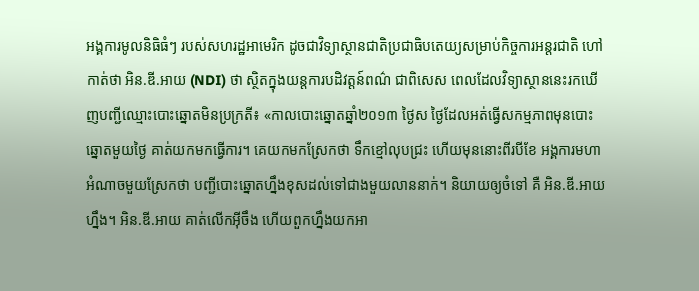អង្គការមូលនិធិធំៗ របស់សហរដ្ឋអាមេរិក ដូចជាវិទ្យាស្ថានជាតិប្រជាធិបតេយ្យសម្រាប់កិច្ចការអន្តរជាតិ ហៅកាត់ថា អិន.ឌី.អាយ (NDI) ថា ស្ថិតក្នុងយន្តការបដិវត្តន៍ពណ៌ ជាពិសេស ពេលដែលវិទ្យាស្ថាននេះរកឃើញបញ្ជីឈ្មោះបោះឆ្នោតមិនប្រក្រតី៖ «កាលបោះឆ្នោតឆ្នាំ២០១៣ ថ្ងៃស ថ្ងៃដែលអត់ធ្វើសកម្មភាពមុនបោះឆ្នោតមួយថ្ងៃ គាត់យកមកធ្វើការ។ គេយកមកស្រែកថា ទឹកខ្មៅលុបជ្រះ ហើយមុននោះពីរបីខែ អង្គការមហាអំណាចមួយស្រែកថា បញ្ជីបោះឆ្នោតហ្នឹងខុសដល់ទៅជាងមួយលាននាក់។ និយាយឲ្យចំទៅ គឺ អិន.ឌី.អាយ ហ្នឹង។ អិន.ឌី.អាយ គាត់លើកអ៊ីចឹង ហើយពួកហ្នឹងយកអា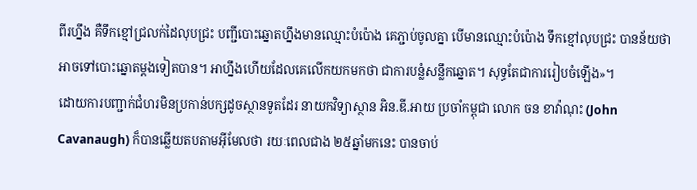ពីរហ្នឹង គឺទឹកខ្មៅជ្រលក់ដៃលុបជ្រះ បញ្ជីបោះឆ្នោតហ្នឹងមានឈ្មោះបំប៉ោង គេភ្ជាប់ចូលគ្នា បើមានឈ្មោះបំប៉ោង ទឹកខ្មៅលុបជ្រះ បានន័យថា អាចទៅបោះឆ្នោតម្ដងទៀតបាន។ អាហ្នឹងហើយដែលគេលើកយកមកថា ជាការបន្លំសន្លឹកឆ្នោត។ សុទ្ធតែជាការរៀបចំឡើង»។
ដោយការបញ្ជាក់ជំហរមិនប្រកាន់បក្សដូចស្ថានទូតដែរ នាយកវិទ្យាស្ថាន អិន.ឌី.អាយ ប្រចាំកម្ពុជា លោក ចន ខាវ៉ាណុះ (John Cavanaugh) ក៏បានឆ្លើយតបតាមអ៊ីមែលថា រយៈពេលជាង ២៥ឆ្នាំមកនេះ បានចាប់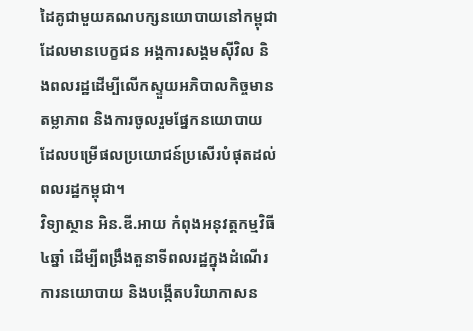ដៃគូជាមួយគណបក្សនយោបាយនៅកម្ពុជា ដែលមានបេក្ខជន អង្គការសង្គមស៊ីវិល និងពលរដ្ឋដើម្បីលើកស្ទួយអភិបាលកិច្ចមានតម្លាភាព និងការចូលរួមផ្នែកនយោបាយ ដែលបម្រើផលប្រយោជន៍ប្រសើរបំផុតដល់ពលរដ្ឋកម្ពុជា។
វិទ្យាស្ថាន អិន.ឌី.អាយ កំពុងអនុវត្តកម្មវិធី ៤ឆ្នាំ ដើម្បីពង្រឹងតួនាទីពលរដ្ឋក្នុងដំណើរការនយោបាយ និងបង្កើតបរិយាកាសន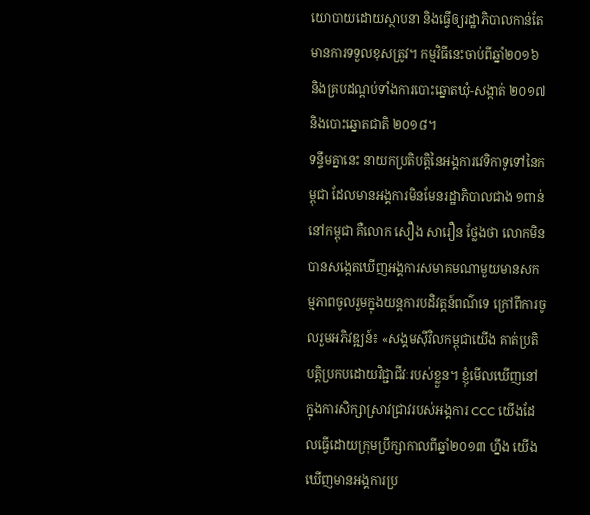យោបាយដោយស្ថាបនា និងធ្វើឲ្យរដ្ឋាភិបាលកាន់តែមានការទទួលខុសត្រូវ។ កម្មវិធីនេះចាប់ពីឆ្នាំ២០១៦ និងគ្របដណ្ដប់ទាំងការបោះឆ្នោតឃុំ-សង្កាត់ ២០១៧ និងបោះឆ្នោតជាតិ ២០១៨។
ទន្ទឹមគ្នានេះ នាយកប្រតិបត្តិនៃអង្គការវេទិកាទូទៅនៃកម្ពុជា ដែលមានអង្គការមិនមែនរដ្ឋាភិបាលជាង ១ពាន់នៅកម្ពុជា គឺលោក សឿង សារឿន ថ្លែងថា លោកមិនបានសង្កេតឃើញអង្គការសមាគមណាមួយមានសកម្មភាពចូលរួមក្នុងយន្តការបដិវត្តន៍ពណ៌ទេ ក្រៅពីការចូលរួមអភិវឌ្ឍន៍៖ «សង្គមស៊ីវិលកម្ពុជាយើង គាត់ប្រតិបត្តិប្រកបដោយវិជ្ជាជីវៈរបស់ខ្លួន។ ខ្ញុំមើលឃើញនៅក្នុងការសិក្សាស្រាវជ្រាវរបស់អង្គការ CCC យើងដែលធ្វើដោយក្រុមប្រឹក្សាកាលពីឆ្នាំ២០១៣ ហ្នឹង យើងឃើញមានអង្គការប្រ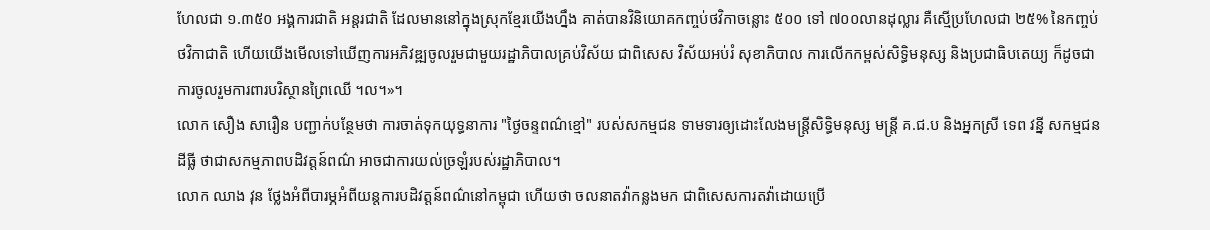ហែលជា ១.៣៥០ អង្គការជាតិ អន្តរជាតិ ដែលមាននៅក្នុងស្រុកខ្មែរយើងហ្នឹង គាត់បានវិនិយោគកញ្ចប់ថវិកាចន្លោះ ៥០០ ទៅ ៧០០លានដុល្លារ គឺស្មើប្រហែលជា ២៥% នៃកញ្ចប់ថវិកាជាតិ ហើយយើងមើលទៅឃើញការអភិវឌ្ឍចូលរួមជាមួយរដ្ឋាភិបាលគ្រប់វិស័យ ជាពិសេស វិស័យអប់រំ សុខាភិបាល ការលើកកម្ពស់សិទ្ធិមនុស្ស និងប្រជាធិបតេយ្យ ក៏ដូចជាការចូលរួមការពារបរិស្ថានព្រៃឈើ ។ល។»។
លោក សឿង សារឿន បញ្ជាក់បន្ថែមថា ការចាត់ទុកយុទ្ធនាការ "ថ្ងៃចន្ទពណ៌ខ្មៅ" របស់សកម្មជន ទាមទារឲ្យដោះលែងមន្ត្រីសិទ្ធិមនុស្ស មន្ត្រី គ.ជ.ប និងអ្នកស្រី ទេព វន្នី សកម្មជនដីធ្លី ថាជាសកម្មភាពបដិវត្តន៍ពណ៌ អាចជាការយល់ច្រឡំរបស់រដ្ឋាភិបាល។
លោក ឈាង វុន ថ្លែងអំពីបារម្ភអំពីយន្តការបដិវត្តន៍ពណ៌នៅកម្ពុជា ហើយថា ចលនាតវ៉ាកន្លងមក ជាពិសេសការតវ៉ាដោយប្រើ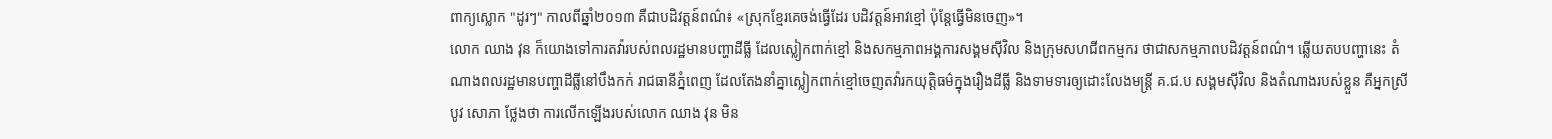ពាក្យស្លោក "ដូរៗ" កាលពីឆ្នាំ២០១៣ គឺជាបដិវត្តន៍ពណ៌៖ «ស្រុកខ្មែរគេចង់ធ្វើដែរ បដិវត្តន៍អាវខ្មៅ ប៉ុន្តែធ្វើមិនចេញ»។
លោក ឈាង វុន ក៏យោងទៅការតវ៉ារបស់ពលរដ្ឋមានបញ្ហាដីធ្លី ដែលស្លៀកពាក់ខ្មៅ និងសកម្មភាពអង្គការសង្គមស៊ីវិល និងក្រុមសហជីពកម្មករ ថាជាសកម្មភាពបដិវត្តន៍ពណ៌។ ឆ្លើយតបបញ្ហានេះ តំណាងពលរដ្ឋមានបញ្ហាដីធ្លីនៅបឹងកក់ រាជធានីភ្នំពេញ ដែលតែងនាំគ្នាស្លៀកពាក់ខ្មៅចេញតវ៉ារកយុត្តិធម៌ក្នុងរឿងដីធ្លី និងទាមទារឲ្យដោះលែងមន្ត្រី គ.ជ.ប សង្គមស៊ីវិល និងតំណាងរបស់ខ្លួន គឺអ្នកស្រី បូវ សោភា ថ្លែងថា ការលើកឡើងរបស់លោក ឈាង វុន មិន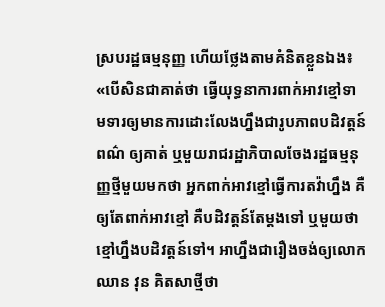ស្របរដ្ឋធម្មនុញ្ញ ហើយថ្លែងតាមគំនិតខ្លួនឯង៖ «បើសិនជាគាត់ថា ធ្វើយុទ្ធនាការពាក់អាវខ្មៅទាមទារឲ្យមានការដោះលែងហ្នឹងជារូបភាពបដិវត្តន៍ពណ៌ ឲ្យគាត់ ឬមួយរាជរដ្ឋាភិបាលចែងរដ្ឋធម្មនុញ្ញថ្មីមួយមកថា អ្នកពាក់អាវខ្មៅធ្វើការតវ៉ាហ្នឹង គឺឲ្យតែពាក់អាវខ្មៅ គឺបដិវត្តន៍តែម្ដងទៅ ឬមួយថា ខ្មៅហ្នឹងបដិវត្តន៍ទៅ។ អាហ្នឹងជារឿងចង់ឲ្យលោក ឈាន វុន គិតសាថ្មីថា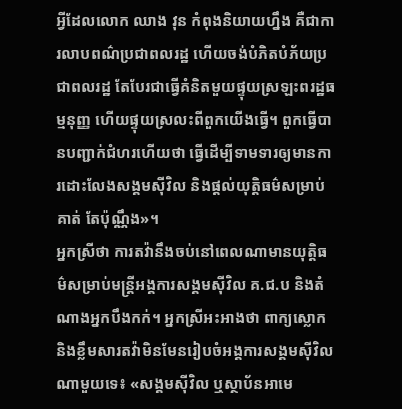អ្វីដែលលោក ឈាង វុន កំពុងនិយាយហ្នឹង គឺជាការលាបពណ៌ប្រជាពលរដ្ឋ ហើយចង់បំភិតបំភ័យប្រជាពលរដ្ឋ តែបែរជាធ្វើគំនិតមួយផ្ទុយស្រឡះពរដ្ឋធម្មនុញ្ញ ហើយផ្ទុយស្រលះពីពួកយើងធ្វើ។ ពួកធ្វើបានបញ្ជាក់ជំហរហើយថា ធ្វើដើម្បីទាមទារឲ្យមានការដោះលែងសង្គមស៊ីវិល និងផ្ដល់យុត្តិធម៌សម្រាប់គាត់ តែប៉ុណ្ណឹង»។
អ្នកស្រីថា ការតវ៉ានឹងចប់នៅពេលណាមានយុត្តិធម៌សម្រាប់មន្ត្រីអង្គការសង្គមស៊ីវិល គ.ជ.ប និងតំណាងអ្នកបឹងកក់។ អ្នកស្រីអះអាងថា ពាក្យស្លោក និងខ្លឹមសារតវ៉ាមិនមែនរៀបចំអង្គការសង្គមស៊ីវិលណាមួយទេ៖ «សង្គមស៊ីវិល ឬស្ថាប័នអាមេ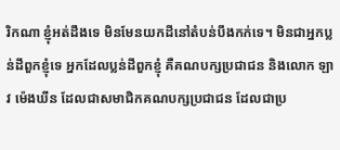រិកណា ខ្ញុំអត់ដឹងទេ មិនមែនយកដីនៅតំបន់បឹងកក់ទេ។ មិនជាអ្នកប្លន់ដីពួកខ្ញុំទេ អ្នកដែលប្លន់ដីពួកខ្ញុំ គឺគណបក្សប្រជាជន និងលោក ឡាវ ម៉េងឃីន ដែលជាសមាជិកគណបក្សប្រជាជន ដែលជាប្រ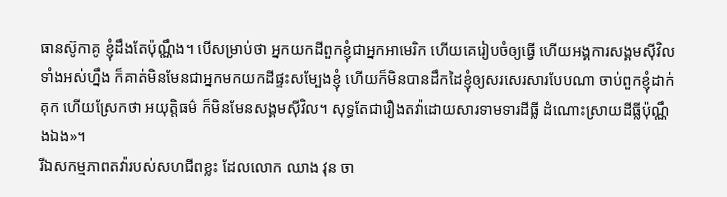ធានស៊ូកាគូ ខ្ញុំដឹងតែប៉ុណ្ណឹង។ បើសម្រាប់ថា អ្នកយកដីពួកខ្ញុំជាអ្នកអាមេរិក ហើយគេរៀបចំឲ្យធ្វើ ហើយអង្គការសង្គមស៊ីវិលទាំងអស់ហ្នឹង ក៏គាត់មិនមែនជាអ្នកមកយកដីផ្ទះសម្បែងខ្ញុំ ហើយក៏មិនបានដឹកដៃខ្ញុំឲ្យសរសេរសារបែបណា ចាប់ពួកខ្ញុំដាក់គុក ហើយស្រែកថា អយុត្តិធម៌ ក៏មិនមែនសង្គមស៊ីវិល។ សុទ្ធតែជារឿងតវ៉ាដោយសារទាមទារដីធ្លី ដំណោះស្រាយដីធ្លីប៉ុណ្ណឹងឯង»។
រីឯសកម្មភាពតវ៉ារបស់សហជីពខ្លះ ដែលលោក ឈាង វុន ចា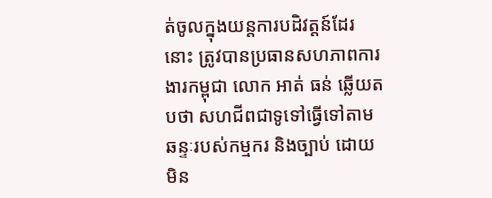ត់ចូលក្នុងយន្តការបដិវត្តន៍ដែរនោះ ត្រូវបានប្រធានសហភាពការងារកម្ពុជា លោក អាត់ ធន់ ឆ្លើយតបថា សហជីពជាទូទៅធ្វើទៅតាមឆន្ទៈរបស់កម្មករ និងច្បាប់ ដោយមិន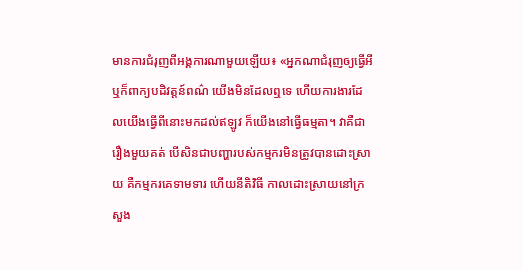មានការជំរុញពីអង្គការណាមួយឡើយ៖ «អ្នកណាជំរុញឲ្យធ្វើអី ឬក៏ពាក្យបដិវត្តន៍ពណ៌ យើងមិនដែលឮទេ ហើយការងារដែលយើងធ្វើពីនោះមកដល់ឥឡូវ ក៏យើងនៅធ្វើធម្មតា។ វាគឺជារឿងមួយគត់ បើសិនជាបញ្ហារបស់កម្មករមិនត្រូវបានដោះស្រាយ គឺកម្មករគេទាមទារ ហើយនីតិវិធី កាលដោះស្រាយនៅក្រសួង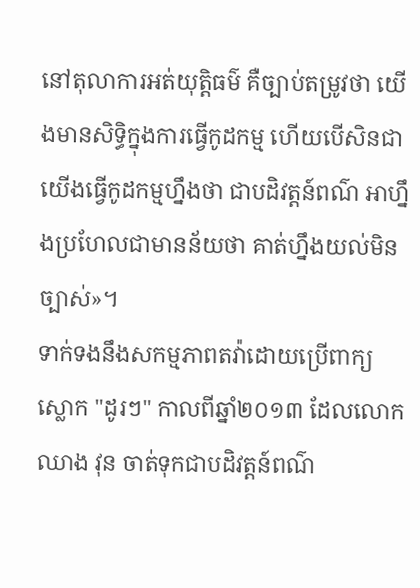នៅតុលាការអត់យុត្តិធម៌ គឺច្បាប់តម្រូវថា យើងមានសិទ្ធិក្នុងការធ្វើកូដកម្ម ហើយបើសិនជាយើងធ្វើកូដកម្មហ្នឹងថា ជាបដិវត្តន៍ពណ៌ អាហ្នឹងប្រហែលជាមានន័យថា គាត់ហ្នឹងយល់មិនច្បាស់»។
ទាក់ទងនឹងសកម្មភាពតវ៉ាដោយប្រើពាក្យស្លោក "ដូរៗ" កាលពីឆ្នាំ២០១៣ ដែលលោក ឈាង វុន ចាត់ទុកជាបដិវត្តន៍ពណ៌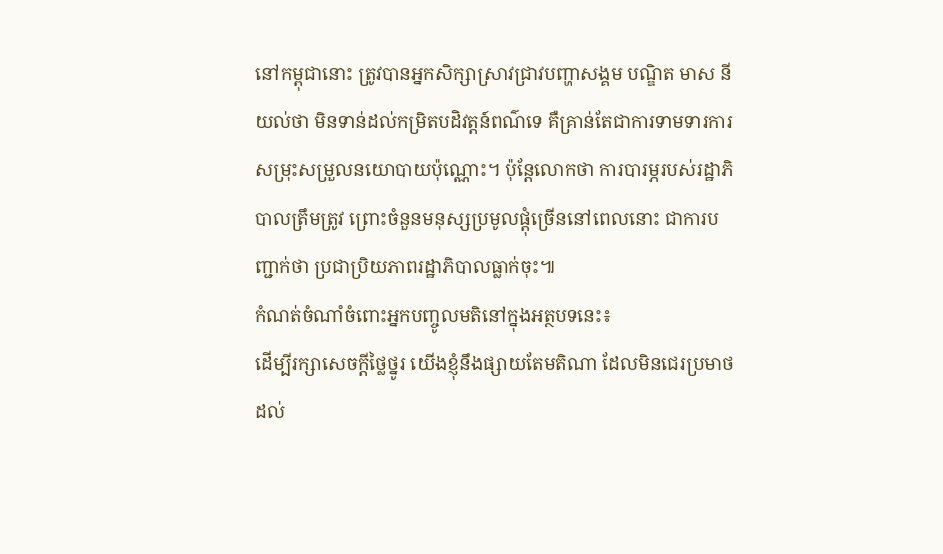នៅកម្ពុជានោះ ត្រូវបានអ្នកសិក្សាស្រាវជ្រាវបញ្ហាសង្គម បណ្ឌិត មាស នី យល់ថា មិនទាន់ដល់កម្រិតបដិវត្តន៍ពណ៌ទេ គឺគ្រាន់តែជាការទាមទារការសម្រុះសម្រួលនយោបាយប៉ុណ្ណោះ។ ប៉ុន្តែលោកថា ការបារម្ភរបស់រដ្ឋាភិបាលត្រឹមត្រូវ ព្រោះចំនួនមនុស្សប្រមូលផ្ដុំច្រើននៅពេលនោះ ជាការបញ្ជាក់ថា ប្រជាប្រិយភាពរដ្ឋាភិបាលធ្លាក់ចុះ៕
កំណត់ចំណាំចំពោះអ្នកបញ្ចូលមតិនៅក្នុងអត្ថបទនេះ៖
ដើម្បីរក្សាសេចក្ដីថ្លៃថ្នូរ យើងខ្ញុំនឹងផ្សាយតែមតិណា ដែលមិនជេរប្រមាថដល់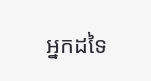អ្នកដទៃ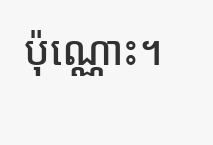ប៉ុណ្ណោះ។